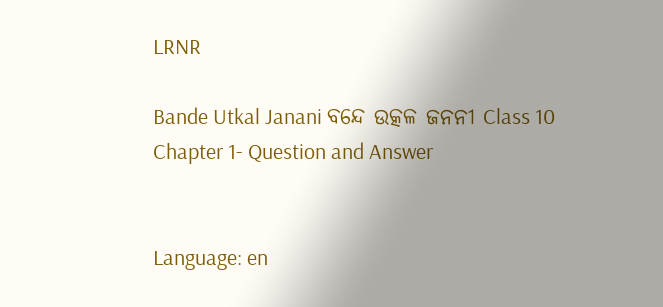LRNR

Bande Utkal Janani ବନ୍ଦେ ଉତ୍କଳ ଜନନୀ Class 10 Chapter 1- Question and Answer


Language: en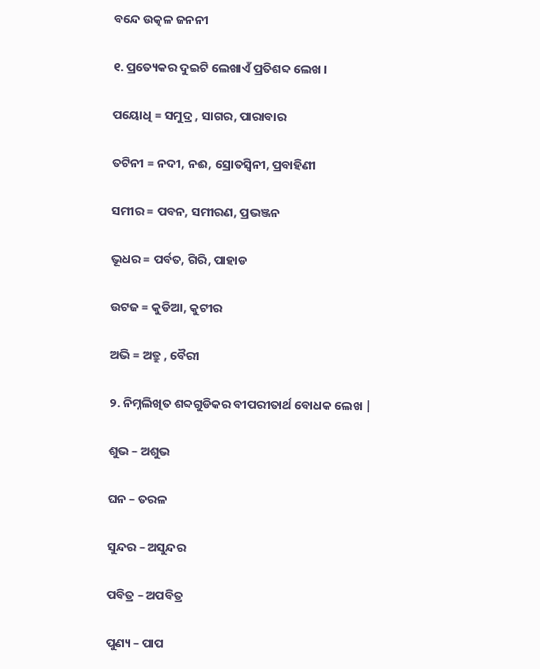ବନ୍ଦେ ଉତ୍କଳ ଜନନୀ

୧. ପ୍ରତ୍ୟେକର ଦୁଇଟି ଲେଖାଏଁ ପ୍ରତିଶବ୍ଦ ଲେଖ ।

ପୟୋଧି = ସମୁଦ୍ର , ସାଗର, ପାରାବାର

ତଟିନୀ = ନଦୀ, ନଈ, ସ୍ରୋତସ୍ଵିନୀ, ପ୍ରବାହିଣୀ

ସମୀର = ପବନ, ସମୀରଣ, ପ୍ରଭଞ୍ଜନ

ଭୂଧର = ପର୍ବତ, ଗିରି, ପାହାଡ

ଉଟଜ = କୁଡିଆ, କୁଟୀର

ଅଭି = ଅତ୍ରୁ , ବୈରୀ

୨. ନିମ୍ନଲିଖିତ ଶବ୍ଦଗୁଡିକର ବୀପରୀତାର୍ଥ ବୋଧକ ଲେଖ |

ଶୁଭ – ଅଶୁଭ

ଘନ – ତରଳ

ସୁନ୍ଦର – ଅସୁନ୍ଦର

ପବିତ୍ର – ଅପବିତ୍ର

ପୁଣ୍ୟ – ପାପ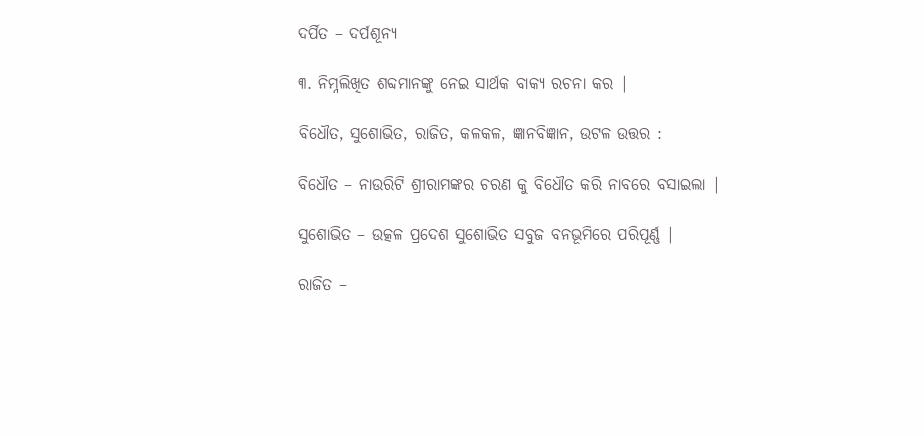ଦର୍ପିତ – ଦର୍ପଶୂନ୍ୟ

୩. ନିମ୍ନଲିଖିତ ଶବ୍ଦମାନଙ୍କୁ ନେଇ ସାର୍ଥକ ବାକ୍ୟ ରଚନା କର |

ବିଧୌତ, ସୁଶୋଭିତ, ରାଜିତ, କଳକଳ, ଜ୍ଞାନବିଜ୍ଞାନ, ଉଟଳ ଉତ୍ତର :

ବିଧୌତ – ନାଉରିଟି ଶ୍ରୀରାମଙ୍କର ଚରଣ କୁ ବିଧୌତ କରି ନାବରେ ବସାଇଲା |

ସୁଶୋଭିତ – ଉତ୍କଳ ପ୍ରଦେଶ ସୁଶୋଭିତ ସବୁଜ ବନଭୂମିରେ ପରିପୂର୍ଣ୍ଣ |

ରାଜିତ –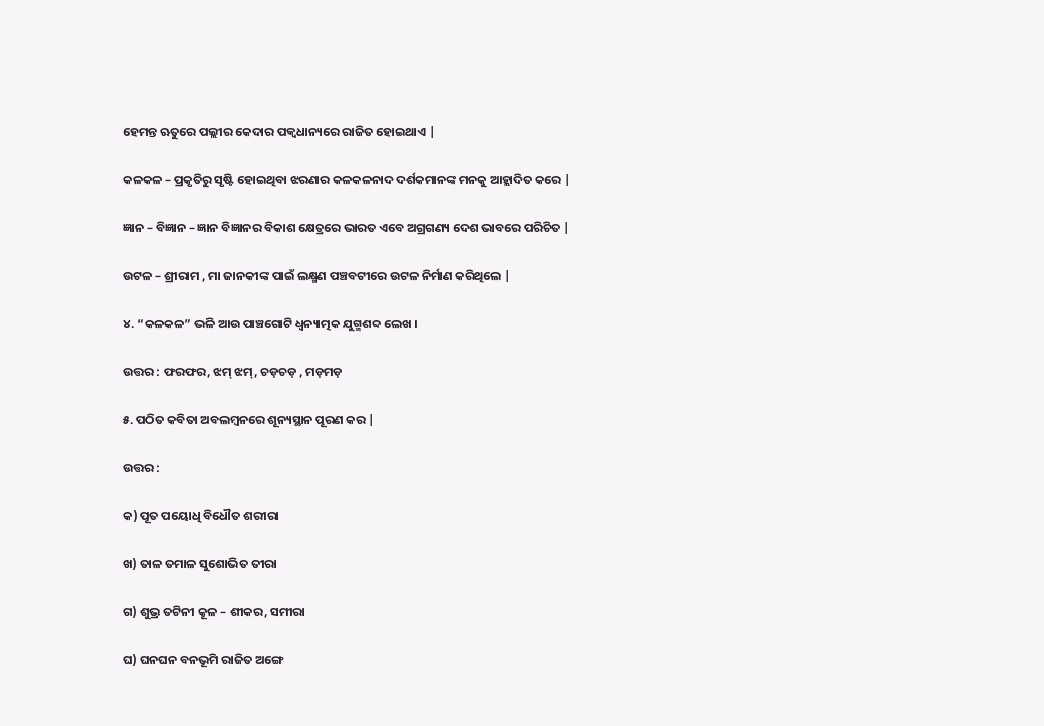ହେମନ୍ତ ଋତୁରେ ପଲ୍ଲୀର କେଦାର ପକ୍ୱଧାନ୍ୟରେ ରାଜିତ ହୋଇଥାଏ |

କଳକଳ – ପ୍ରକୃତିରୁ ସୃଷ୍ଟି ହୋଇଥିବା ଝରଣାର କଳକଳନାଦ ଦର୍ଶକମାନଙ୍କ ମନକୁ ଆହ୍ଲାଦିତ କରେ |

ଜ୍ଞାନ – ବିଜ୍ଞାନ – ଜ୍ଞାନ ବିଜ୍ଞାନର ବିକାଶ କ୍ଷେତ୍ରରେ ଭାରତ ଏବେ ଅଗ୍ରଗଣ୍ୟ ଦେଶ ଭାବରେ ପରିଚିତ |

ଉଟଳ – ଶ୍ରୀରାମ , ମା ଜାନକୀଙ୍କ ପାଇଁ ଲକ୍ଷ୍ମଣ ପଞ୍ଚବଟୀରେ ଉଟଳ ନିର୍ମାଣ କରିଥିଲେ |

୪. “କଳକଳ” ଭଳି ଆଉ ପାଞ୍ଚଗୋଟି ଧ୍ୱନ୍ୟାତ୍ମକ ଯୁଗ୍ମଶବ୍ଦ ଲେଖ ।

ଉତ୍ତର : ଫରଫର, ଝମ୍ ଝମ୍, ଚଡ଼ଚଡ଼ , ମଡ଼ମଡ଼

୫. ପଠିତ କବିତା ଅବଲମ୍ବନରେ ଶୂନ୍ୟସ୍ଥାନ ପୂରଣ କର |

ଉତ୍ତର :

କ) ପୂତ ପୟୋଧି ବିଧୌତ ଶରୀରା

ଖ) ତାଳ ତମାଳ ସୁଶୋଭିତ ତୀରା

ଗ) ଶୁଭ୍ର ତଟିନୀ କୂଳ – ଶୀକର, ସମୀରା

ଘ) ଘନଘନ ବନଭୂମି ରାଜିତ ଅଙ୍ଗେ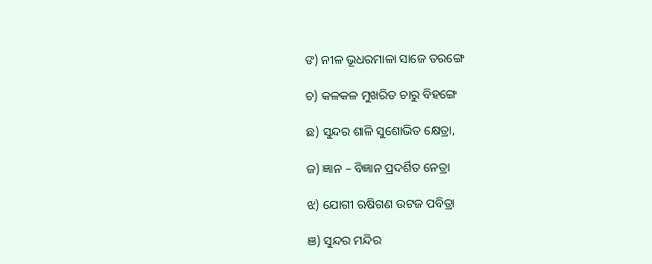ଙ) ନୀଳ ଭୂଧରମାଳା ସାଜେ ତରଙ୍ଗେ

ଚ) କଳକଳ ମୁଖରିତ ଚାରୁ ବିହଙ୍ଗେ

ଛ) ସୁନ୍ଦର ଶାଳି ସୁଶୋଭିତ କ୍ଷେତ୍ରା,

ଜ) ଜ୍ଞାନ – ବିଜ୍ଞାନ ପ୍ରଦର୍ଶିତ ନେତ୍ରା

ଝ) ଯୋଗୀ ଋଷିଗଣ ଉଟଜ ପବିତ୍ରା

ଞ) ସୁନ୍ଦର ମନ୍ଦିର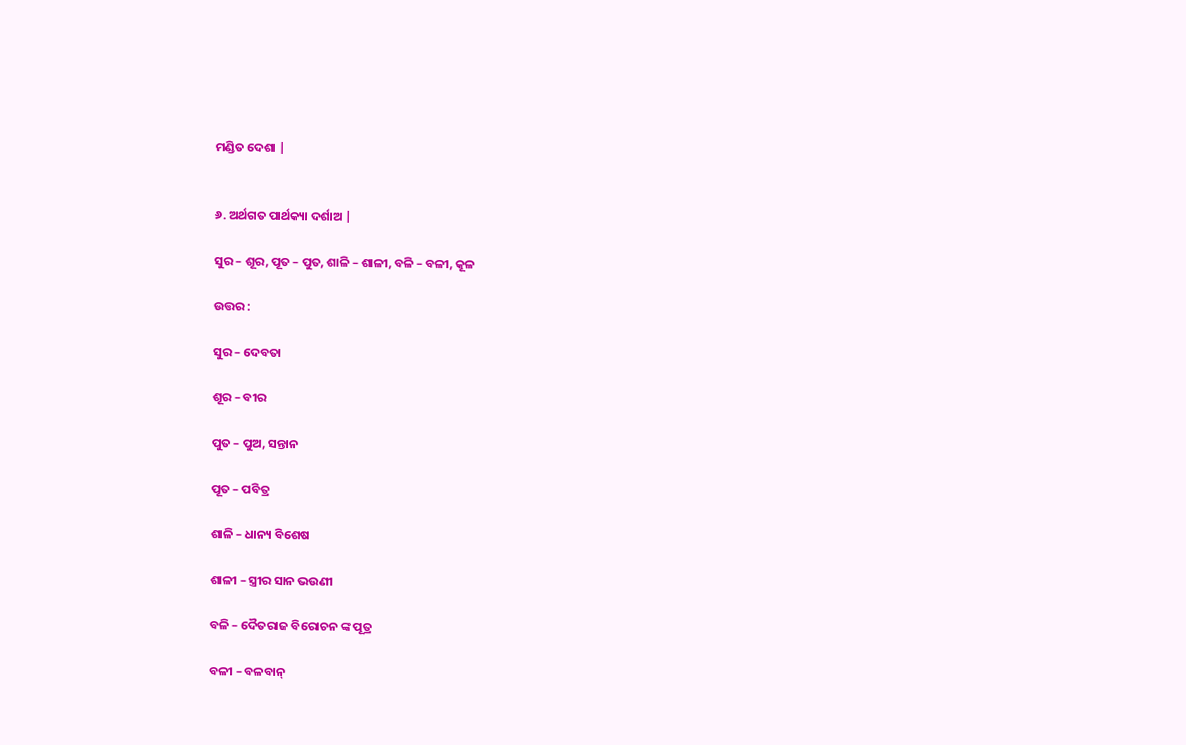ମଣ୍ଡିତ ଦେଶା |


୬. ଅର୍ଥଗତ ପାର୍ଥକ୍ୟା ଦର୍ଶାଅ |

ସୁର – ଶୂର, ପୂତ – ପୁତ, ଶାଳି – ଶାଳୀ, ବଳି – ବଳୀ, କୂଳ

ଉତ୍ତର :

ସୁର – ଦେବତା

ଶୂର – ବୀର

ପୁତ – ପୁଅ, ସନ୍ତାନ

ପୂତ – ପବିତ୍ର

ଶାଳି – ଧାନ୍ୟ ବିଶେଷ

ଶାଳୀ – ସ୍ତ୍ରୀର ସାନ ଭଉଣୀ

ବଳି – ଦୈତରାଜ ବିରୋଚନ ଙ୍କ ପୂତ୍ର

ବଳୀ – ବଳବାନ୍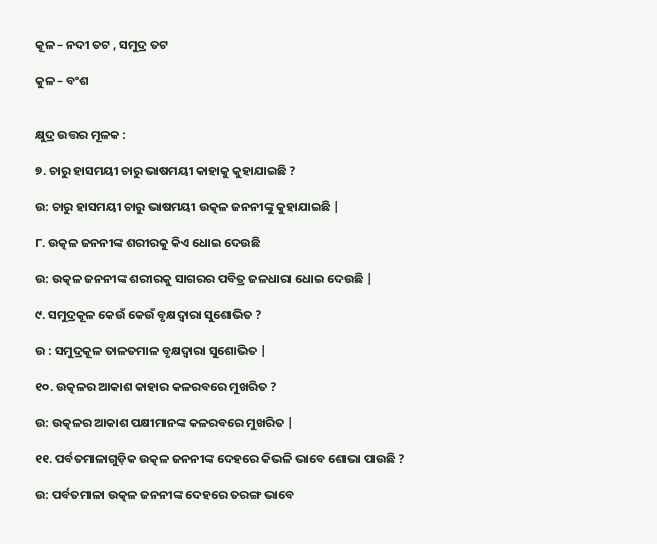କୂଳ – ନଦୀ ତଟ , ସମୁଦ୍ର ତଟ

କୁଳ – ବଂଶ


କ୍ଷୁଦ୍ର ଉତ୍ତର ମୂଳକ :

୭. ଚାରୁ ହାସମୟୀ ଚାରୁ ଭାଷମୟୀ କାହାକୁ କୁହାଯାଇଛି ?

ଉ: ଚାରୁ ହାସମୟୀ ଚାରୁ ଭାଷମୟୀ ଉତ୍କଳ ଜନନୀଙ୍କୁ କୁହାଯାଇଛି |

୮. ଉତ୍କଳ ଜନନୀଙ୍କ ଶରୀରକୁ କିଏ ଧୋଇ ଦେଉଛି

ଉ: ଉତ୍କଳ ଜନନୀଙ୍କ ଶରୀରକୁ ସାଗରର ପବିତ୍ର ଜଳଧାରା ଧୋଇ ଦେଉଛି |

୯. ସମୁଦ୍ରକୂଳ କେଉଁ କେଉଁ ବୃକ୍ଷଦ୍ଵାରା ସୁଶୋଭିତ ?

ଉ : ସମୁଦ୍ରକୂଳ ତାଳତମାଳ ବୃକ୍ଷଦ୍ଵାରା ସୁଶୋଭିତ |

୧୦. ଉତ୍କଳର ଆକାଶ କାହାର କଳରବରେ ମୁଖରିତ ?

ଉ: ଉତ୍କଳର ଆକାଶ ପକ୍ଷୀମାନଙ୍କ କଳରବରେ ମୁଖରିତ |

୧୧. ପର୍ବତମାଳାଗୁଡ଼ିକ ଉତ୍କଳ ଜନନୀଙ୍କ ଦେହରେ କିଭଳି ଭାବେ ଶୋଭା ପାଉଛି ?

ଉ: ପର୍ବତମାଳା ଉତ୍କଳ ଜନନୀଙ୍କ ଦେହରେ ତରଙ୍ଗ ଭାବେ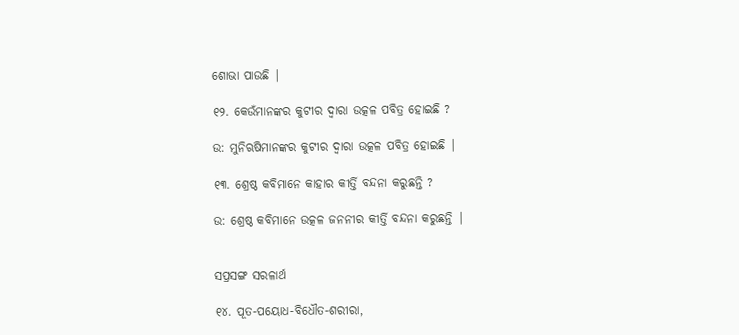ଶୋଭା ପାଉଛି |

୧୨. କେଉଁମାନଙ୍କର କୁଟୀର ଦ୍ଵାରା ଉତ୍କଳ ପବିତ୍ର ହୋଇଛି ?

ଉ: ମୁନିଋଷିମାନଙ୍କର କୁଟୀର ଦ୍ଵାରା ଉତ୍କଳ ପବିତ୍ର ହୋଇଛି |

୧୩. ଶ୍ରେଷ୍ଠ କବିମାନେ କାହାର କୀର୍ତ୍ତି ବନ୍ଦନା କରୁଛନ୍ତି ?

ଉ: ଶ୍ରେଷ୍ଠ କବିମାନେ ଉତ୍କଳ ଜନନୀର କୀର୍ତ୍ତି ବନ୍ଦନା କରୁଛନ୍ତି |


ସପ୍ରସଙ୍ଗ ସରଳାର୍ଥ

୧୪. ପୂତ-ପୟୋଧ-ବିଧୌତ-ଶରୀରା,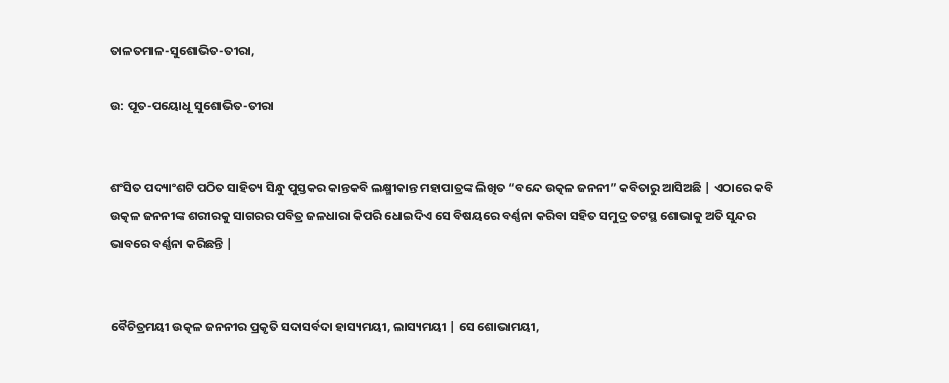ତାଳତମାଳ-ସୁଶୋଭିତ-ତୀରା,

ଉ: ପୂତ-ପୟୋଧୂ ସୁଶୋଭିତ-ତୀରା


ଶଂସିତ ପଦ୍ୟାଂଶଟି ପଠିତ ସାହିତ୍ୟ ସିନ୍ଧୁ ପୁସ୍ତକର କାନ୍ତକବି ଲକ୍ଷ୍ମୀକାନ୍ତ ମହାପାତ୍ରଙ୍କ ଲିଖିତ “ବନ୍ଦେ ଉତ୍କଳ ଜନନୀ” କବିତାରୁ ଆସିଅଛି | ଏଠାରେ କବି ଉତ୍କଳ ଜନନୀଙ୍କ ଶରୀରକୁ ସାଗରର ପବିତ୍ର ଜଳଧାରା କିପରି ଧୋଇଦିଏ ସେ ବିଷୟରେ ବର୍ଣ୍ଣନା କରିବା ସହିତ ସମୁଦ୍ର ତଟସ୍ଥ ଶୋଭାକୁ ଅତି ସୁନ୍ଦର ଭାବରେ ବର୍ଣ୍ଣନା କରିଛନ୍ତି |


ବୈଚିତ୍ରମୟୀ ଉତ୍କଳ ଜନନୀର ପ୍ରକୃତି ସଦାସର୍ବଦା ହାସ୍ୟମୟୀ, ଲାସ୍ୟମୟୀ | ସେ ଶୋଭାମୟୀ,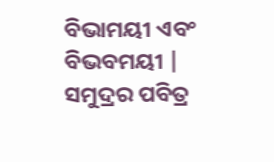ବିଭାମୟୀ ଏବଂ ବିଭବମୟୀ | ସମୁଦ୍ରର ପବିତ୍ର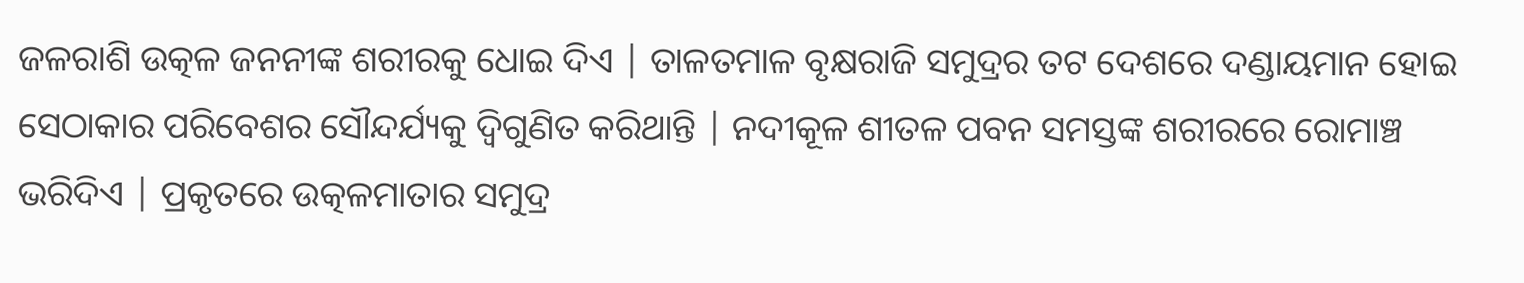ଜଳରାଶି ଉତ୍କଳ ଜନନୀଙ୍କ ଶରୀରକୁ ଧୋଇ ଦିଏ | ତାଳତମାଳ ବୃକ୍ଷରାଜି ସମୁଦ୍ରର ତଟ ଦେଶରେ ଦଣ୍ଡାୟମାନ ହୋଇ ସେଠାକାର ପରିବେଶର ସୌନ୍ଦର୍ଯ୍ୟକୁ ଦ୍ଵିଗୁଣିତ କରିଥାନ୍ତି | ନଦୀକୂଳ ଶୀତଳ ପବନ ସମସ୍ତଙ୍କ ଶରୀରରେ ରୋମାଞ୍ଚ ଭରିଦିଏ | ପ୍ରକୃତରେ ଉତ୍କଳମାତାର ସମୁଦ୍ର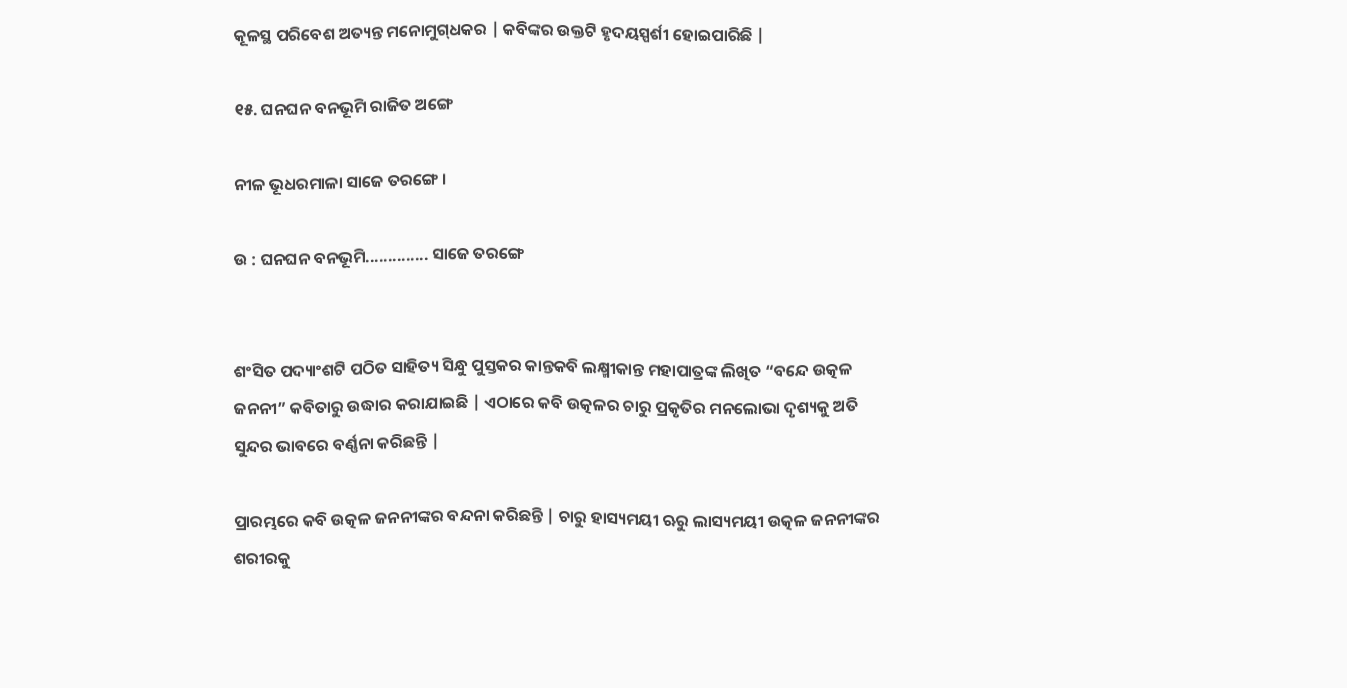କୂଳସ୍ଥ ପରିବେଶ ଅତ୍ୟନ୍ତ ମନୋମୁଗ୍‌ଧକର | କବିଙ୍କର ଉକ୍ତଟି ହୃଦୟସ୍ପର୍ଶୀ ହୋଇପାରିଛି |

୧୫. ଘନଘନ ବନଭୂମି ରାଜିତ ଅଙ୍ଗେ

ନୀଳ ଭୂଧରମାଳା ସାଜେ ତରଙ୍ଗେ ।

ଉ : ଘନଘନ ବନଭୂମି.............. ସାଜେ ତରଙ୍ଗେ


ଶଂସିତ ପଦ୍ୟାଂଶଟି ପଠିତ ସାହିତ୍ୟ ସିନ୍ଧୁ ପୁସ୍ତକର କାନ୍ତକବି ଲକ୍ଷ୍ମୀକାନ୍ତ ମହାପାତ୍ରଙ୍କ ଲିଖିତ “ବନ୍ଦେ ଉତ୍କଳ ଜନନୀ” କବିତାରୁ ଉଦ୍ଧାର କରାଯାଇଛି | ଏଠାରେ କବି ଉତ୍କଳର ଚାରୁ ପ୍ରକୃତିର ମନଲୋଭା ଦୃଶ୍ୟକୁ ଅତି ସୁନ୍ଦର ଭାବରେ ବର୍ଣ୍ଣନା କରିଛନ୍ତି |

ପ୍ରାରମ୍ଭରେ କବି ଉତ୍କଳ ଜନନୀଙ୍କର ବନ୍ଦନା କରିଛନ୍ତି | ଚାରୁ ହାସ୍ୟମୟୀ ଋରୁ ଲାସ୍ୟମୟୀ ଉତ୍କଳ ଜନନୀଙ୍କର ଶରୀରକୁ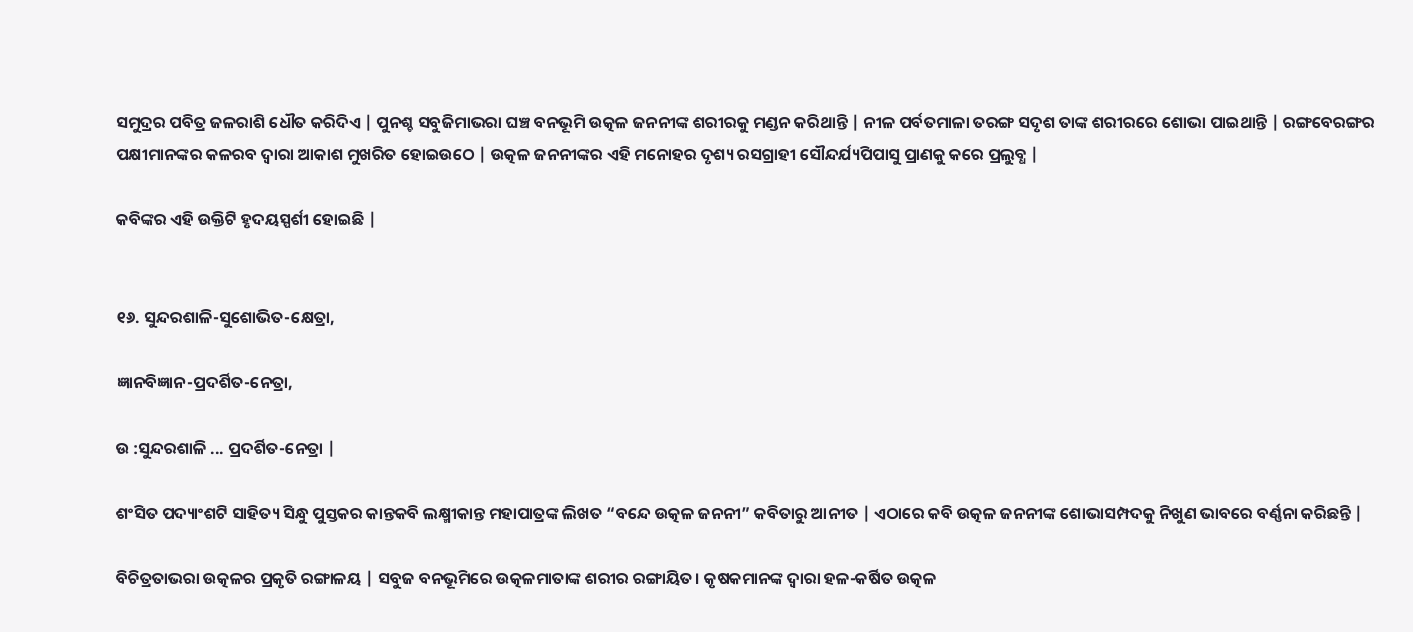ସମୁଦ୍ରର ପବିତ୍ର ଜଳରାଶି ଧୌତ କରିଦିଏ | ପୁନଶ୍ଚ ସବୁଜିମାଭରା ଘଞ୍ଚ ବନଭୂମି ଉତ୍କଳ ଜନନୀଙ୍କ ଶରୀରକୁ ମଣ୍ଡନ କରିଥାନ୍ତି | ନୀଳ ପର୍ବତମାଳା ତରଙ୍ଗ ସଦୃଶ ତାଙ୍କ ଶରୀରରେ ଶୋଭା ପାଇଥାନ୍ତି | ରଙ୍ଗବେରଙ୍ଗର ପକ୍ଷୀମାନଙ୍କର କଳରବ ଦ୍ୱାରା ଆକାଶ ମୁଖରିତ ହୋଇଉଠେ | ଉତ୍କଳ ଜନନୀଙ୍କର ଏହି ମନୋହର ଦୃଶ୍ୟ ରସଗ୍ରାହୀ ସୌନ୍ଦର୍ଯ୍ୟପିପାସୁ ପ୍ରାଣକୁ କରେ ପ୍ରଲୁବ୍ଧ |

କବିଙ୍କର ଏହି ଉକ୍ତିଟି ହୃଦୟସ୍ପର୍ଶୀ ହୋଇଛି |


୧୬. ସୁନ୍ଦରଶାଳି-ସୁଶୋଭିତ-କ୍ଷେତ୍ରା,

ଜ୍ଞାନବିଜ୍ଞାନ-ପ୍ରଦର୍ଶିତ-ନେତ୍ରା,

ଉ :ସୁନ୍ଦରଶାଳି ... ପ୍ରଦର୍ଶିତ-ନେତ୍ରା |

ଶଂସିତ ପଦ୍ୟାଂଶଟି ସାହିତ୍ୟ ସିନ୍ଧୁ ପୁସ୍ତକର କାନ୍ତକବି ଲକ୍ଷ୍ମୀକାନ୍ତ ମହାପାତ୍ରଙ୍କ ଲିଖତ “ବନ୍ଦେ ଉତ୍କଳ ଜନନୀ” କବିତାରୁ ଆନୀତ | ଏଠାରେ କବି ଉତ୍କଳ ଜନନୀଙ୍କ ଶୋଭାସମ୍ପଦକୁ ନିଖୁଣ ଭାବରେ ବର୍ଣ୍ଣନା କରିଛନ୍ତି |

ବିଚିତ୍ରତାଭରା ଉତ୍କଳର ପ୍ରକୃତି ରଙ୍ଗାଳୟ | ସବୁଜ ବନଭୂମିରେ ଉତ୍କଳମାତାଙ୍କ ଶରୀର ରଙ୍ଗାୟିତ। କୃଷକମାନଙ୍କ ଦ୍ଵାରା ହଳ-କର୍ଷିତ ଉତ୍କଳ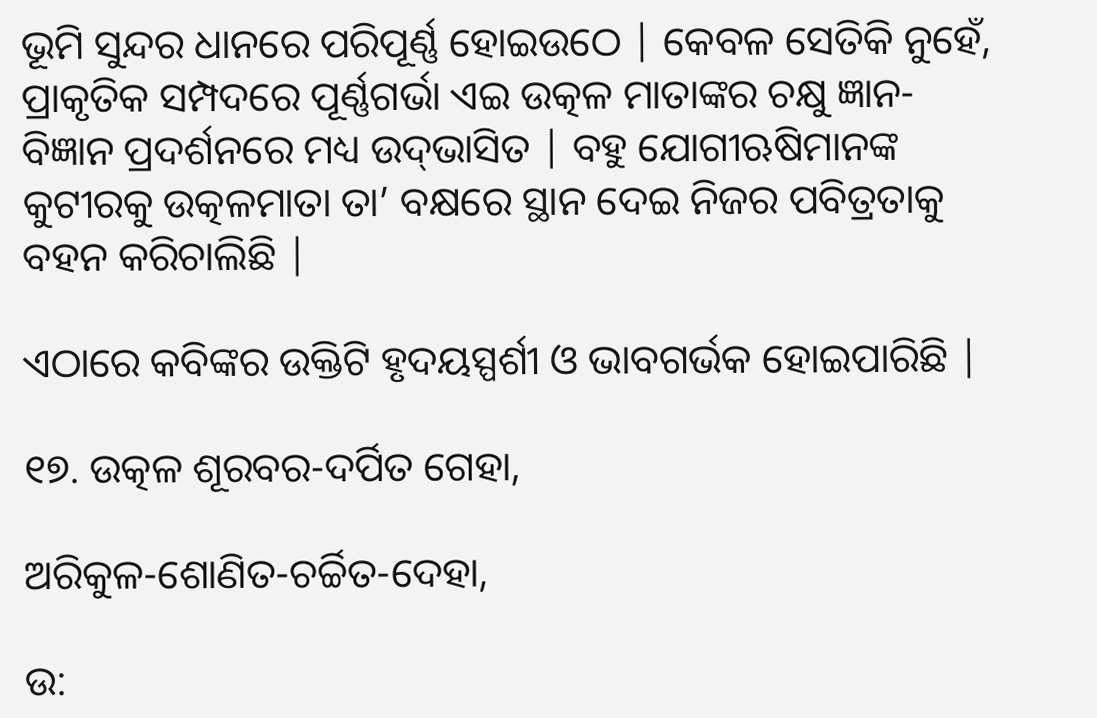ଭୂମି ସୁନ୍ଦର ଧାନରେ ପରିପୂର୍ଣ୍ଣ ହୋଇଉଠେ | କେବଳ ସେତିକି ନୁହେଁ, ପ୍ରାକୃତିକ ସମ୍ପଦରେ ପୂର୍ଣ୍ଣଗର୍ଭା ଏଇ ଉତ୍କଳ ମାତାଙ୍କର ଚକ୍ଷୁ ଜ୍ଞାନ-ବିଜ୍ଞାନ ପ୍ରଦର୍ଶନରେ ମଧ୍ୟ ଉଦ୍‌ଭାସିତ | ବହୁ ଯୋଗୀଋଷିମାନଙ୍କ କୁଟୀରକୁ ଉତ୍କଳମାତା ତା’ ବକ୍ଷରେ ସ୍ଥାନ ଦେଇ ନିଜର ପବିତ୍ରତାକୁ ବହନ କରିଚାଲିଛି |

ଏଠାରେ କବିଙ୍କର ଉକ୍ତିଟି ହୃଦୟସ୍ପର୍ଶୀ ଓ ଭାବଗର୍ଭକ ହୋଇପାରିଛି |

୧୭. ଉତ୍କଳ ଶୂରବର-ଦର୍ପିତ ଗେହା,

ଅରିକୁଳ-ଶୋଣିତ-ଚର୍ଚ୍ଚିତ-ଦେହା,

ଉ: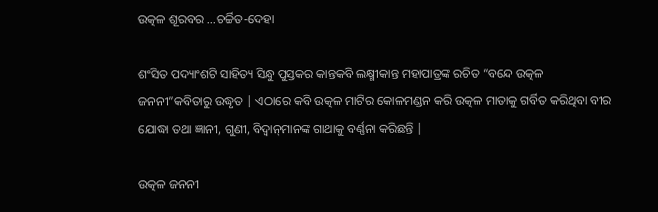ଉତ୍କଳ ଶୂରବର ...ଚର୍ଚ୍ଚିତ-ଦେହା

ଶଂସିତ ପଦ୍ୟାଂଶଟି ସାହିତ୍ୟ ସିନ୍ଧୁ ପୁସ୍ତକର କାନ୍ତକବି ଲକ୍ଷ୍ମୀକାନ୍ତ ମହାପାତ୍ରଙ୍କ ରଚିତ “ବନ୍ଦେ ଉତ୍କଳ ଜନନୀ”କବିତାରୁ ଉଦ୍ଧୃତ | ଏଠାରେ କବି ଉତ୍କଳ ମାଟିର କୋଳମଣ୍ଡନ କରି ଉତ୍କଳ ମାତାକୁ ଗର୍ବିତ କରିଥିବା ବୀର ଯୋଦ୍ଧା ତଥା ଜ୍ଞାନୀ, ଗୁଣୀ, ବିଦ୍ଵାନ୍‌ମାନଙ୍କ ଗାଥାକୁ ବର୍ଣ୍ଣନା କରିଛନ୍ତି |

ଉତ୍କଳ ଜନନୀ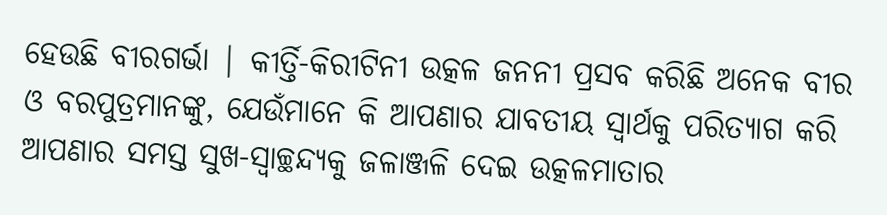ହେଉଛି ବୀରଗର୍ଭା | କୀର୍ତ୍ତି-କିରୀଟିନୀ ଉତ୍କଳ ଜନନୀ ପ୍ରସବ କରିଛି ଅନେକ ବୀର ଓ ବରପୁତ୍ରମାନଙ୍କୁ, ଯେଉଁମାନେ କି ଆପଣାର ଯାବତୀୟ ସ୍ୱାର୍ଥକୁ ପରିତ୍ୟାଗ କରି ଆପଣାର ସମସ୍ତ ସୁଖ-ସ୍ଵାଚ୍ଛନ୍ଦ୍ୟକୁ ଜଳାଞ୍ଜଳି ଦେଇ ଉତ୍କଳମାତାର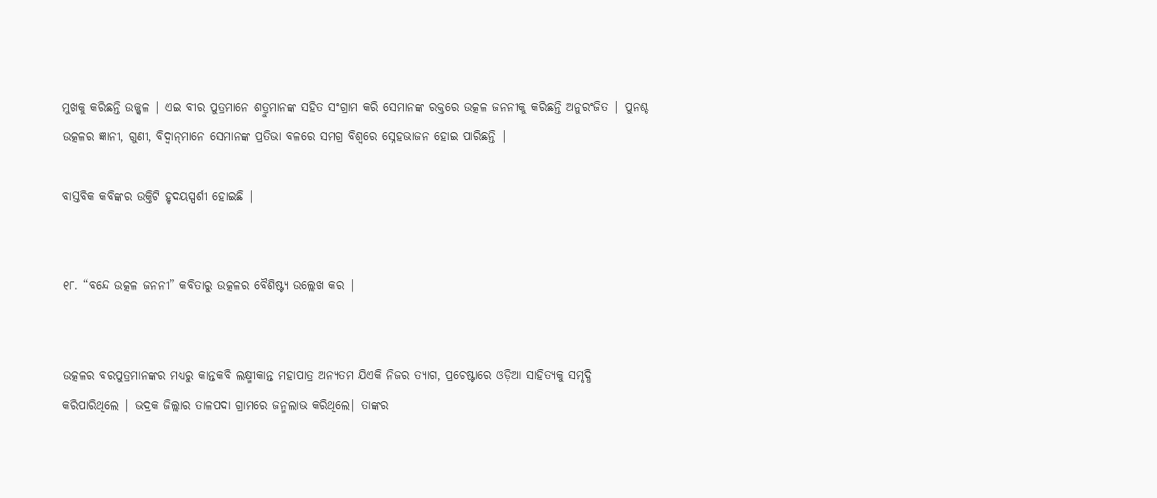ମୁଖକୁ କରିଛନ୍ତି ଉଜ୍ଜ୍ବଳ | ଏଇ ବୀର ପୁତ୍ରମାନେ ଶତ୍ରୁମାନଙ୍କ ସହିତ ସଂଗ୍ରାମ କରି ସେମାନଙ୍କ ରକ୍ତରେ ଉତ୍କଳ ଜନନୀକୁ କରିଛନ୍ତି ଅନୁରଂଜିତ | ପୁନଶ୍ଚ ଉତ୍କଳର ଜ୍ଞାନୀ, ଗୁଣୀ, ବିଦ୍ଵାନ୍‌ମାନେ ସେମାନଙ୍କ ପ୍ରତିଭା ବଳରେ ସମଗ୍ର ବିଶ୍ଵରେ ସ୍ନେହଭାଜନ ହୋଇ ପାରିଛନ୍ତି |

ବାସ୍ତବିକ କବିଙ୍କର ଉକ୍ତିଟି ହୃଦୟସ୍ପର୍ଶୀ ହୋଇଛି |


୧୮. “ବନ୍ଦେ ଉତ୍କଳ ଜନନୀ” କବିତାରୁ ଉତ୍କଳର ବୈଶିଷ୍ଟ୍ୟ ଉଲ୍ଲେଖ କର |


ଉତ୍କଳର ବରପୁତ୍ରମାନଙ୍କର ମଧ୍ୟରୁ କାନ୍ତକବି ଲକ୍ଷ୍ମୀକାନ୍ତ ମହାପାତ୍ର ଅନ୍ୟତମ ଯିଏକି ନିଜର ତ୍ୟାଗ, ପ୍ରଚେଷ୍ଟାରେ ଓଡ଼ିଆ ସାହିତ୍ୟକୁ ସମୃଦ୍ଧି କରିପାରିଥିଲେ | ଭଦ୍ରକ ଜିଲ୍ଲାର ତାଳପଦା ଗ୍ରାମରେ ଜନ୍ମଲାଭ କରିଥିଲେ| ତାଙ୍କର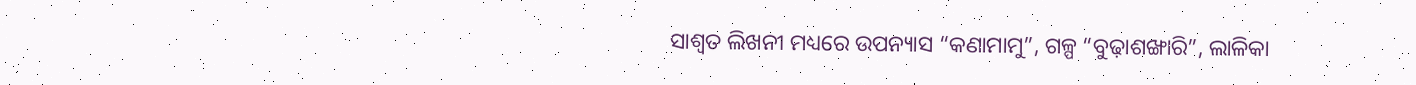ସାଶ୍ଵତ ଲିଖନୀ ମଧ୍ୟରେ ଉପନ୍ୟାସ “କଣାମାମୁ”, ଗଳ୍ପ “ବୁଢ଼ାଶଙ୍ଖାରି”, ଲାଳିକା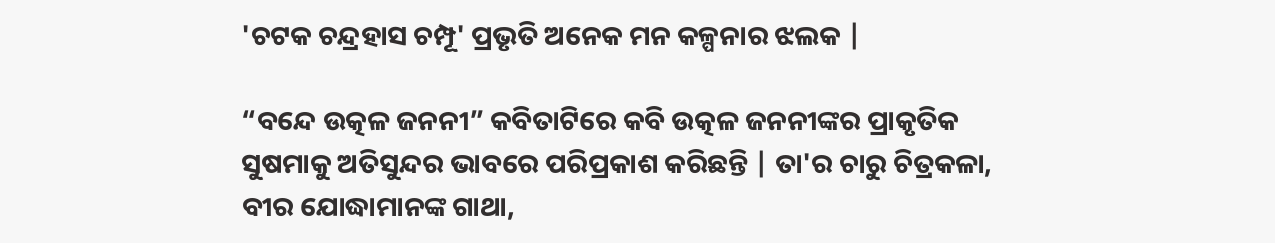'ଚଟକ ଚନ୍ଦ୍ରହାସ ଚମ୍ପୂ' ପ୍ରଭୃତି ଅନେକ ମନ କଳ୍ପନାର ଝଲକ |

“ବନ୍ଦେ ଉତ୍କଳ ଜନନୀ” କବିତାଟିରେ କବି ଉତ୍କଳ ଜନନୀଙ୍କର ପ୍ରାକୃତିକ ସୁଷମାକୁ ଅତିସୁନ୍ଦର ଭାବରେ ପରିପ୍ରକାଶ କରିଛନ୍ତି | ତା'ର ଚାରୁ ଚିତ୍ରକଳା, ବୀର ଯୋଦ୍ଧାମାନଙ୍କ ଗାଥା,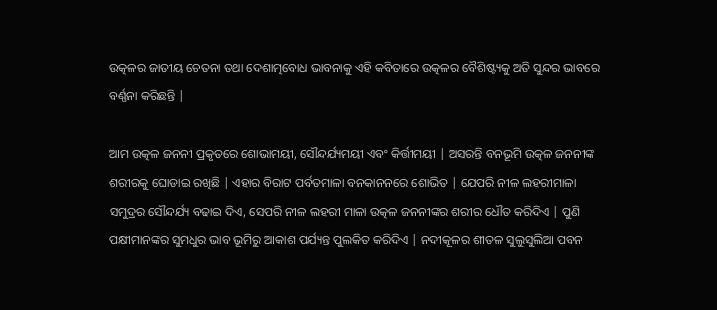ଉତ୍କଳର ଜାତୀୟ ଚେତନା ତଥା ଦେଶାତ୍ମବୋଧ ଭାବନାକୁ ଏହି କବିତାରେ ଉତ୍କଳର ବୈଶିଷ୍ଟ୍ୟକୁ ଅତି ସୁନ୍ଦର ଭାବରେ ବର୍ଣ୍ଣନା କରିଛନ୍ତି |

ଆମ ଉତ୍କଳ ଜନନୀ ପ୍ରକୃତରେ ଶୋଭାମୟୀ, ସୌନ୍ଦର୍ଯ୍ୟମୟୀ ଏବଂ କିର୍ତ୍ତୀମୟୀ | ଅସରନ୍ତି ବନଭୂମି ଉତ୍କଳ ଜନନୀଙ୍କ ଶରୀରକୁ ଘୋଡାଇ ରଖିଛି | ଏହାର ବିରାଟ ପର୍ବତମାଳା ବନକାନନରେ ଶୋଭିତ | ଯେପରି ନୀଳ ଲହରୀମାଳା ସମୁଦ୍ରର ସୌନ୍ଦର୍ଯ୍ୟ ବଢାଇ ଦିଏ, ସେପରି ନୀଳ ଲହରୀ ମାଳା ଉତ୍କଳ ଜନନୀଙ୍କର ଶରୀର ଧୌତ କରିଦିଏ | ପୁଣି ପକ୍ଷୀମାନଙ୍କର ସୁମଧୁର ଭାବ ଭୂମିରୁ ଆକାଶ ପର୍ଯ୍ୟନ୍ତ ପୁଲକିତ କରିଦିଏ | ନଦୀକୂଳର ଶୀତଳ ସୁଲୁସୁଲିଆ ପବନ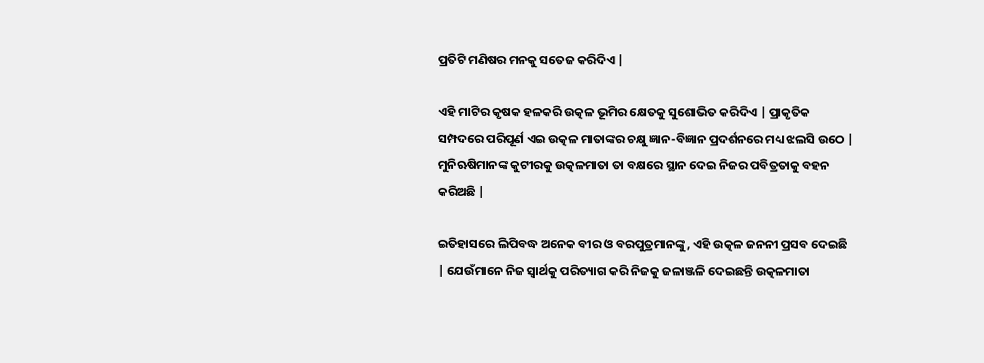ପ୍ରତିଟି ମଣିଷର ମନକୁ ସତେଜ କରିଦିଏ |

ଏହି ମାଟିର କୃଷକ ହଳକରି ଉତ୍କଳ ଭୂମିର କ୍ଷେତକୁ ସୁଶୋଭିତ କରିଦିଏ | ପ୍ରାକୃତିକ ସମ୍ପଦରେ ପରିପୂର୍ଣ ଏଇ ଉତ୍କଳ ମାତାଙ୍କର ଚକ୍ଷୁ ଜ୍ଞାନ-ବିଜ୍ଞାନ ପ୍ରଦର୍ଶନରେ ମଧ୍ୟ ଝଲସି ଉଠେ | ମୁନିଋଷିମାନଙ୍କ କୁଟୀରକୁ ଉତ୍କଳମାତା ତା ବକ୍ଷରେ ସ୍ଥାନ ଦେଇ ନିଜର ପବିତ୍ରତାକୁ ବହନ କରିଅଛି |

ଇତିହାସରେ ଲିପିବଦ୍ଧ ଅନେକ ବୀର ଓ ବରପୁତ୍ରମାନଙ୍କୁ, ଏହି ଉତ୍କଳ ଜନନୀ ପ୍ରସବ ଦେଇଛି | ଯେଉଁମାନେ ନିଜ ସ୍ଵାର୍ଥକୁ ପରିତ୍ୟାଗ କରି ନିଜକୁ ଜଳାଞ୍ଜଳି ଦେଇଛନ୍ତି ଉତ୍କଳମାତା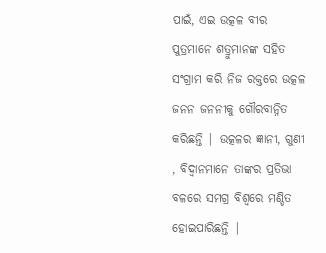ପାଇଁ, ଏଇ ଉତ୍କଳ ବୀର ପୁତ୍ରମାନେ ଶତ୍ରୁମାନଙ୍କ ସହିତ ସଂଗ୍ରାମ କରି ନିଜ ରକ୍ତରେ ଉତ୍କଳ ଜନନ ଜନନୀକୁ ଗୌରବାନ୍ନିତ କରିଛନ୍ତି | ଉତ୍କଳର ଜ୍ଞାନୀ, ଗୁଣୀ , ବିଦ୍ଵାନମାନେ ତାଙ୍କର ପ୍ରତିଭା ବଳରେ ସମଗ୍ର ବିଶ୍ୱରେ ମଣ୍ଡିତ ହୋଇପାରିଛନ୍ତି |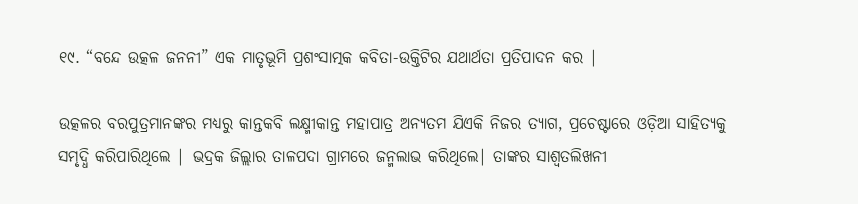୧୯. “ବନ୍ଦେ ଉତ୍କଳ ଜନନୀ” ଏକ ମାତୃଭୂମି ପ୍ରଶଂସାତ୍ମକ କବିତା-ଉକ୍ତିଟିର ଯଥାର୍ଥତା ପ୍ରତିପାଦନ କର |

ଉତ୍କଳର ବରପୁତ୍ରମାନଙ୍କର ମଧ୍ୟରୁ କାନ୍ତକବି ଲକ୍ଷ୍ମୀକାନ୍ତ ମହାପାତ୍ର ଅନ୍ୟତମ ଯିଏକି ନିଜର ତ୍ୟାଗ, ପ୍ରଚେଷ୍ଟାରେ ଓଡ଼ିଆ ସାହିତ୍ୟକୁ ସମୃଦ୍ଧି କରିପାରିଥିଲେ | ଭଦ୍ରକ ଜିଲ୍ଲାର ତାଳପଦା ଗ୍ରାମରେ ଜନ୍ମଲାଭ କରିଥିଲେ| ତାଙ୍କର ସାଶ୍ଵତଲିଖନୀ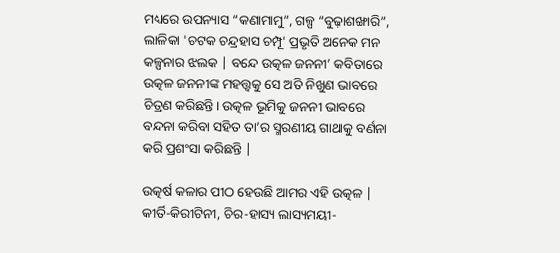ମଧ୍ୟରେ ଉପନ୍ୟାସ “କଣାମାମୁ”, ଗଳ୍ପ “ବୁଢ଼ାଶଙ୍ଖାରି”, ଲାଳିକା 'ଚଟକ ଚନ୍ଦ୍ରହାସ ଚମ୍ପୂ' ପ୍ରଭୃତି ଅନେକ ମନ କଳ୍ପନାର ଝଲକ | ବନ୍ଦେ ଉତ୍କଳ ଜନନୀ’ କବିତାରେ ଉତ୍କଳ ଜନନୀଙ୍କ ମହତ୍ତ୍ଵକୁ ସେ ଅତି ନିଖୁଣ ଭାବରେ ଚିତ୍ରଣ କରିଛନ୍ତି। ଉତ୍କଳ ଭୂମିକୁ ଜନନୀ ଭାବରେ ବନ୍ଦନା କରିବା ସହିତ ତା’ର ସ୍ମରଣୀୟ ଗାଥାକୁ ବର୍ଣନା କରି ପ୍ରଶଂସା କରିଛନ୍ତି |

ଉତ୍କର୍ଷ କଳାର ପୀଠ ହେଉଛି ଆମର ଏହି ଉତ୍କଳ | କୀର୍ତି-କିରୀଟିନୀ, ଚିର-ହାସ୍ୟ ଲାସ୍ୟମୟୀ-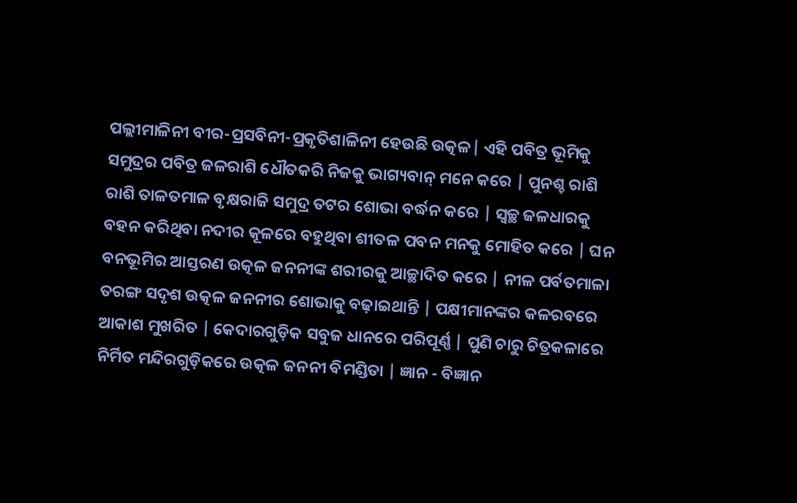ପଲ୍ଲୀମାଳିନୀ ବୀର-ପ୍ରସବିନୀ-ପ୍ରକୃତିଶାଳିନୀ ହେଉଛି ଉତ୍କଳ| ଏହି ପବିତ୍ର ଭୂମିକୁ ସମୁଦ୍ରର ପବିତ୍ର ଜଳରାଶି ଧୌତକରି ନିଜକୁ ଭାଗ୍ୟବାନ୍ ମନେ କରେ | ପୁନଶ୍ଚ ରାଶି ରାଶି ତାଳତମାଳ ବୃକ୍ଷରାଜି ସମୁଦ୍ର ତଟର ଶୋଭା ବର୍ଦ୍ଧନ କରେ | ସ୍ୱଚ୍ଛ ଜଳଧାରକୁ ବହନ କରିଥିବା ନଦୀର କୂଳରେ ବହୁଥିବା ଶୀତଳ ପବନ ମନକୁ ମୋହିତ କରେ | ଘନ ବନଭୂମିର ଆସ୍ତରଣ ଉତ୍କଳ ଜନନୀଙ୍କ ଶରୀରକୁ ଆଚ୍ଛାଦିତ କରେ | ନୀଳ ପର୍ବତମାଳା ତରଙ୍ଗ ସଦୃଶ ଉତ୍କଳ ଜନନୀର ଶୋଭାକୁ ବଢ଼ାଇଥାନ୍ତି | ପକ୍ଷୀମାନଙ୍କର କଳରବରେ ଆକାଶ ମୁଖରିତ | କେଦାରଗୁଡ଼ିକ ସବୁଜ ଧାନରେ ପରିପୂର୍ଣ୍ଣ | ପୁଣି ଚାରୁ ଚିତ୍ରକଳାରେ ନିର୍ମିତ ମନ୍ଦିରଗୁଡ଼ିକରେ ଉତ୍କଳ ଜନନୀ ବିମଣ୍ଡିତା | ଜ୍ଞାନ - ବିଜ୍ଞାନ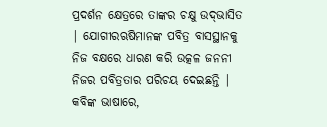ପ୍ରଦର୍ଶନ କ୍ଷେତ୍ରରେ ତାଙ୍କର ଚକ୍ଷୁ ଉଦ୍‌ଭାସିତ | ଯୋଗୀରଋଷିମାନଙ୍କ ପବିତ୍ର ବାସସ୍ଥାନକୁ ନିଜ ବକ୍ଷରେ ଧାରଣ କରି ଉତ୍କଳ ଜନନୀ ନିଜର ପବିତ୍ରତାର ପରିଚୟ ଦେଇଛନ୍ତି | କବିଙ୍କ ଭାଷାରେ,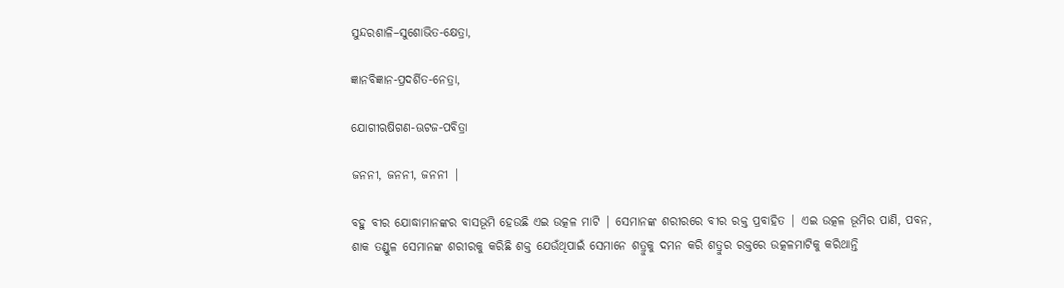ସୁନ୍ଦରଶାଳି–ସୁଶୋଭିତ-କ୍ଷେତ୍ରା,

ଜ୍ଞାନବିଜ୍ଞାନ-ପ୍ରଦର୍ଶିତ-ନେତ୍ରା,

ଯୋଗୀଋଷିଗଣ-ଊଟଜ-ପବିତ୍ରା

ଜନନୀ, ଜନନୀ, ଜନନୀ |

ବହୁ ବୀର ଯୋଦ୍ଧାମାନଙ୍କର ବାସଭୂମି ହେଉଛି ଏଇ ଉତ୍କଳ ମାଟି | ସେମାନଙ୍କ ଶରୀରରେ ବୀର ରକ୍ତ ପ୍ରବାହିତ | ଏଇ ଉତ୍କଳ ଭୂମିର ପାଣି, ପବନ, ଶାକ ତଣ୍ଡୁଳ ସେମାନଙ୍କ ଶରୀରକୁ କରିଛି ଶକ୍ତ ଯେଉଁଥିପାଇଁ ସେମାନେ ଶତ୍ରୁକୁ ଦମନ କରି ଶତ୍ରୁର ରକ୍ତରେ ଉତ୍କଳମାଟିକୁ କରିଥାନ୍ତି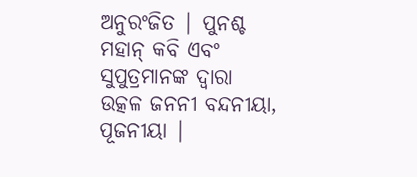ଅନୁରଂଜିତ | ପୁନଶ୍ଚ ମହାନ୍ କବି ଏବଂ ସୁପୁତ୍ରମାନଙ୍କ ଦ୍ୱାରା ଉତ୍କଳ ଜନନୀ ବନ୍ଦନୀୟା, ପୂଜନୀୟା |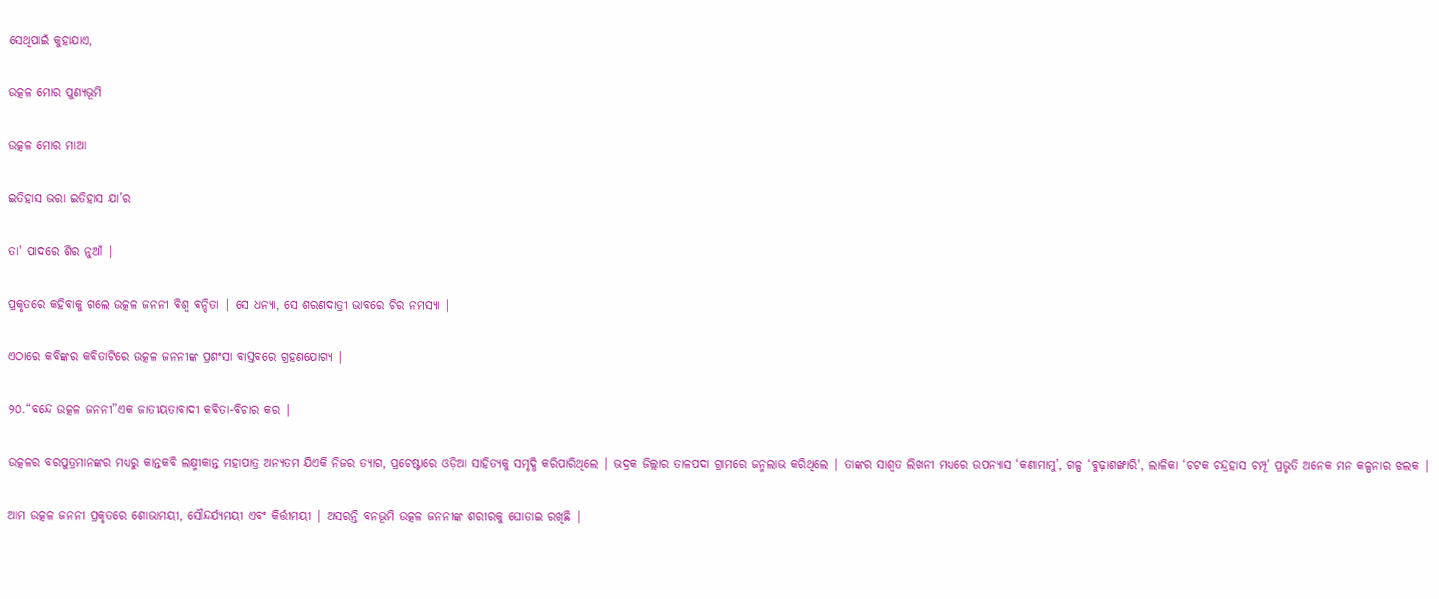ସେଥିପାଇଁ କୁହାଯାଏ,

ଉତ୍କଳ ମୋର ପୁଣ୍ୟଭୂମି

ଉତ୍କଳ ମୋର ମାଆ

ଇତିହାସ ଭରା ଇତିହାସ ଯା’ର

ତା' ପାଦରେ ଶିର ନୁଆଁ |

ପ୍ରକୃତରେ କହିବାକୁ ଗଲେ ଉତ୍କଳ ଜନନୀ ବିଶ୍ଵ ବନ୍ଦିତା | ସେ ଧନ୍ୟା, ସେ ଶରଣଦାତ୍ରୀ ଭାବରେ ଚିର ନମସ୍ୟା |

ଏଠାରେ କବିଙ୍କର କବିତାଟିରେ ଉତ୍କଳ ଜନନୀଙ୍କ ପ୍ରଶଂସା ବାସ୍ତବରେ ଗ୍ରହଣଯୋଗ୍ୟ |

୨୦.“ବନ୍ଦେ ଉତ୍କଳ ଜନନୀ”ଏକ ଜାତୀୟତାବାଦୀ କବିତା-ବିଚାର କର |

ଉତ୍କଳର ବରପୁତ୍ରମାନଙ୍କର ମଧ୍ଯରୁ କାନ୍ତକବି ଲକ୍ଷ୍ମୀକାନ୍ତ ମହାପାତ୍ର ଅନ୍ୟତମ ଯିଏକି ନିଜର ତ୍ୟାଗ, ପ୍ରଚେଷ୍ଟାରେ ଓଡ଼ିଆ ସାହିତ୍ୟକୁ ସମୃଦ୍ଧି କରିପାରିଥିଲେ | ଭଦ୍ରକ ଜିଲ୍ଲାର ତାଳପଦା ଗ୍ରାମରେ ଜନ୍ମଲାଭ କରିଥିଲେ | ତାଙ୍କର ସାଶ୍ଵତ ଲିଖନୀ ମଧ୍ୟରେ ଉପନ୍ୟାସ ‘କଣାମାମୁ’, ଗଳ୍ପ ‘ବୁଢ଼ାଶଙ୍ଖାରି', ଲାଳିକା ‘ଚଟକ ଚନ୍ଦ୍ରହାସ ଚମ୍ପୂ’ ପ୍ରଭୃତି ଅନେକ ମନ କଳ୍ପନାର ଝଲକ |

ଆମ ଉତ୍କଳ ଜନନୀ ପ୍ରକୃତରେ ଶୋଭାମୟୀ, ସୌନ୍ଦର୍ଯ୍ୟମୟୀ ଏବଂ କିର୍ତ୍ତୀମୟୀ | ଅସରନ୍ତି ବନଭୂମି ଉତ୍କଳ ଜନନୀଙ୍କ ଶରୀରକୁ ଘୋଡାଇ ରଖିଛି |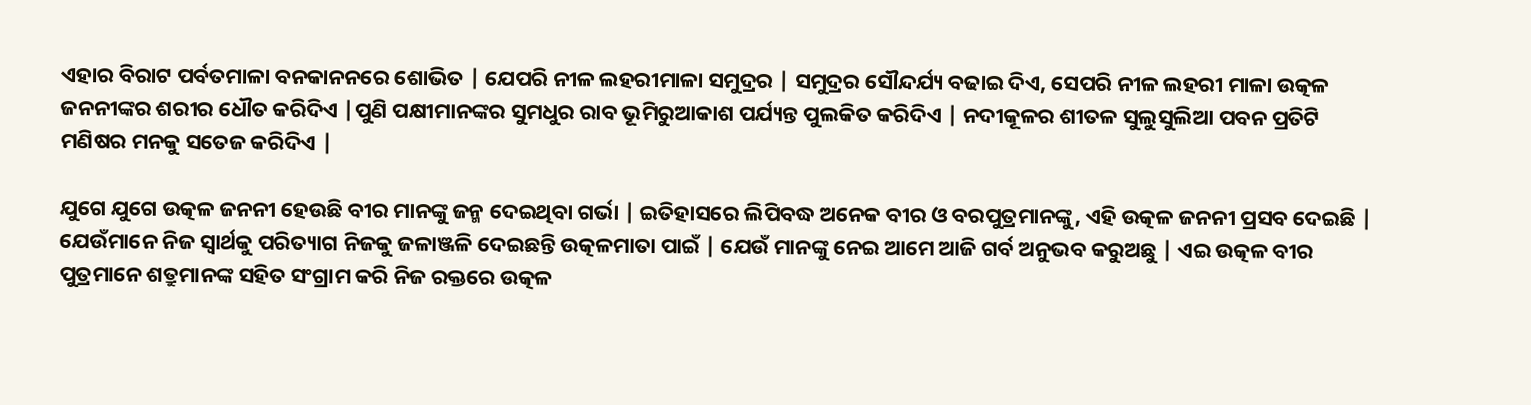ଏହାର ବିରାଟ ପର୍ବତମାଳା ବନକାନନରେ ଶୋଭିତ | ଯେପରି ନୀଳ ଲହରୀମାଳା ସମୁଦ୍ରର | ସମୁଦ୍ରର ସୌନ୍ଦର୍ଯ୍ୟ ବଢାଇ ଦିଏ, ସେପରି ନୀଳ ଲହରୀ ମାଳା ଉତ୍କଳ ଜନନୀଙ୍କର ଶରୀର ଧୌତ କରିଦିଏ |ପୁଣି ପକ୍ଷୀମାନଙ୍କର ସୁମଧୁର ରାବ ଭୂମିରୁଆକାଶ ପର୍ଯ୍ୟନ୍ତ ପୁଲକିତ କରିଦିଏ | ନଦୀକୂଳର ଶୀତଳ ସୁଲୁସୁଲିଆ ପବନ ପ୍ରତିଟି ମଣିଷର ମନକୁ ସତେଜ କରିଦିଏ |

ଯୁଗେ ଯୁଗେ ଉତ୍କଳ ଜନନୀ ହେଉଛି ବୀର ମାନଙ୍କୁ ଜନ୍ମ ଦେଇଥିବା ଗର୍ଭା | ଇତିହାସରେ ଲିପିବଦ୍ଧ ଅନେକ ବୀର ଓ ବରପୁତ୍ରମାନଙ୍କୁ, ଏହି ଉତ୍କଳ ଜନନୀ ପ୍ରସବ ଦେଇଛି | ଯେଉଁମାନେ ନିଜ ସ୍ଵାର୍ଥକୁ ପରିତ୍ୟାଗ ନିଜକୁ ଜଳାଞ୍ଜଳି ଦେଇଛନ୍ତି ଉତ୍କଳମାତା ପାଇଁ | ଯେଉଁ ମାନଙ୍କୁ ନେଇ ଆମେ ଆଜି ଗର୍ବ ଅନୁଭବ କରୁଅଛୁ | ଏଇ ଉତ୍କଳ ବୀର ପୁତ୍ରମାନେ ଶତ୍ରୁମାନଙ୍କ ସହିତ ସଂଗ୍ରାମ କରି ନିଜ ରକ୍ତରେ ଉତ୍କଳ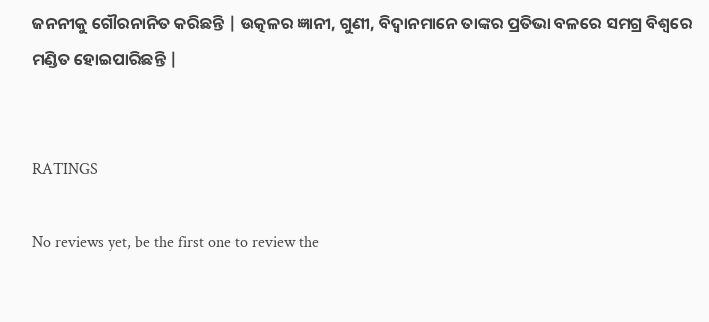ଜନନୀକୁ ଗୌରନାନିତ କରିଛନ୍ତି | ଉତ୍କଳର ଜ୍ଞାନୀ, ଗୁଣୀ, ବିଦ୍ଵାନମାନେ ତାଙ୍କର ପ୍ରତିଭା ବଳରେ ସମଗ୍ର ବିଶ୍ୱରେ ମଣ୍ଡିତ ହୋଇପାରିଛନ୍ତି |


RATINGS

No reviews yet, be the first one to review the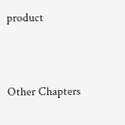product


Other Chapters